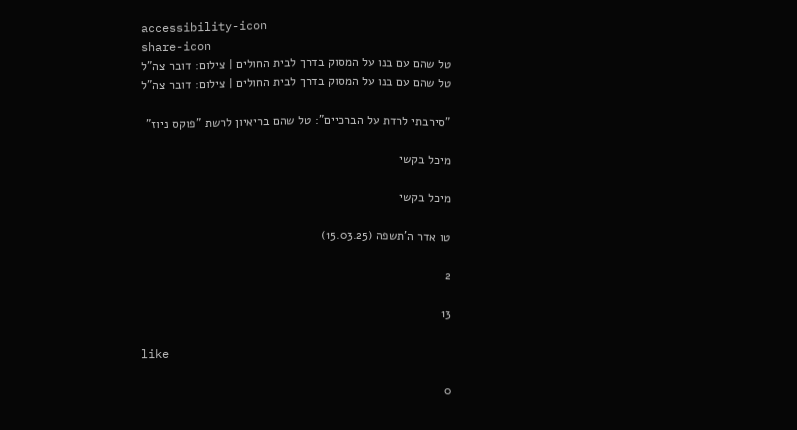accessibility-icon
share-icon
טל שהם עם בנו על המסוק בדרך לבית החולים | צילום: דובר צה"ל
טל שהם עם בנו על המסוק בדרך לבית החולים | צילום: דובר צה"ל

"סירבתי לרדת על הברכיים": טל שהם בריאיון לרשת "פוקס ניוז"

מיכל בקשי

מיכל בקשי

טו אדר ה'תשפה (15.03.25)

2

13

like

0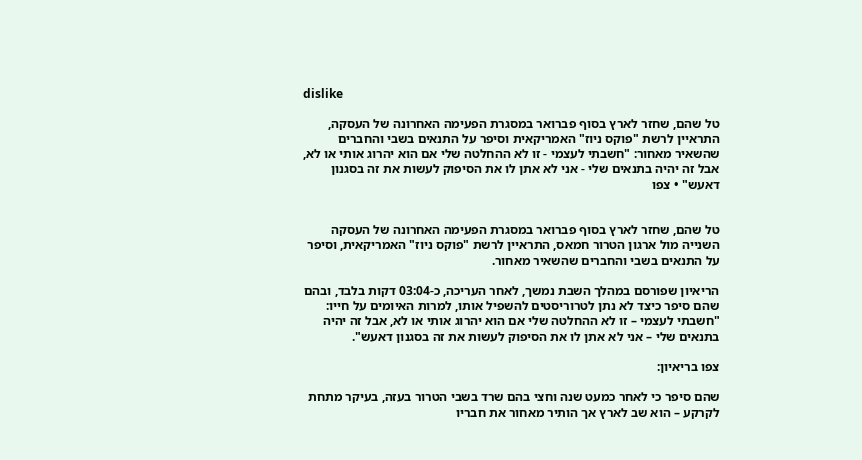dislike

טל שהם, שחזר לארץ בסוף פברואר במסגרת הפעימה האחרונה של העסקה, התראיין לרשת "פוקס ניוז" האמריקאית וסיפר על התנאים בשבי והחברים שהשאיר מאחור: "חשבתי לעצמי - זו לא ההחלטה שלי אם הוא יהרוג אותי או לא, אבל זה יהיה בתנאים שלי - אני לא אתן לו את הסיפוק לעשות את זה בסגנון דאעש" • צפו


טל שהם, שחזר לארץ בסוף פברואר במסגרת הפעימה האחרונה של העסקה השנייה מול ארגון הטרור חמאס, התראיין לרשת "פוקס ניוז" האמריקאית, וסיפר על התנאים בשבי והחברים שהשאיר מאחור.

הריאיון שפורסם במהלך השבת נמשך, לאחר העריכה, כ-03:04 דקות בלבד, ובהם שהם סיפר כיצד לא נתן לטרוריסטים להשפיל אותו, למרות האיומים על חייו: "חשבתי לעצמי – זו לא ההחלטה שלי אם הוא יהרוג אותי או לא, אבל זה יהיה בתנאים שלי – אני לא אתן לו את הסיפוק לעשות את זה בסגנון דאעש".

צפו בריאיון:

שהם סיפר כי לאחר כמעט שנה וחצי בהם שרד בשבי הטרור בעזה, בעיקר מתחת לקרקע – הוא שב לארץ אך הותיר מאחור את חבריו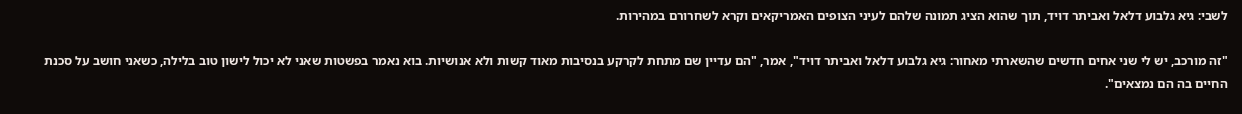לשבי: גיא גלבוע דלאל ואביתר דויד, תוך שהוא הציג תמונה שלהם לעיני הצופים האמריקאים וקרא לשחרורם במהירות.

"זה מורכב, יש לי שני אחים חדשים שהשארתי מאחור: גיא גלבוע דלאל ואביתר דויד", אמר, "הם עדיין שם מתחת לקרקע בנסיבות מאוד קשות ולא אנושיות. בוא נאמר בפשטות שאני לא יכול לישון טוב בלילה, כשאני חושב על סכנת החיים בה הם נמצאים".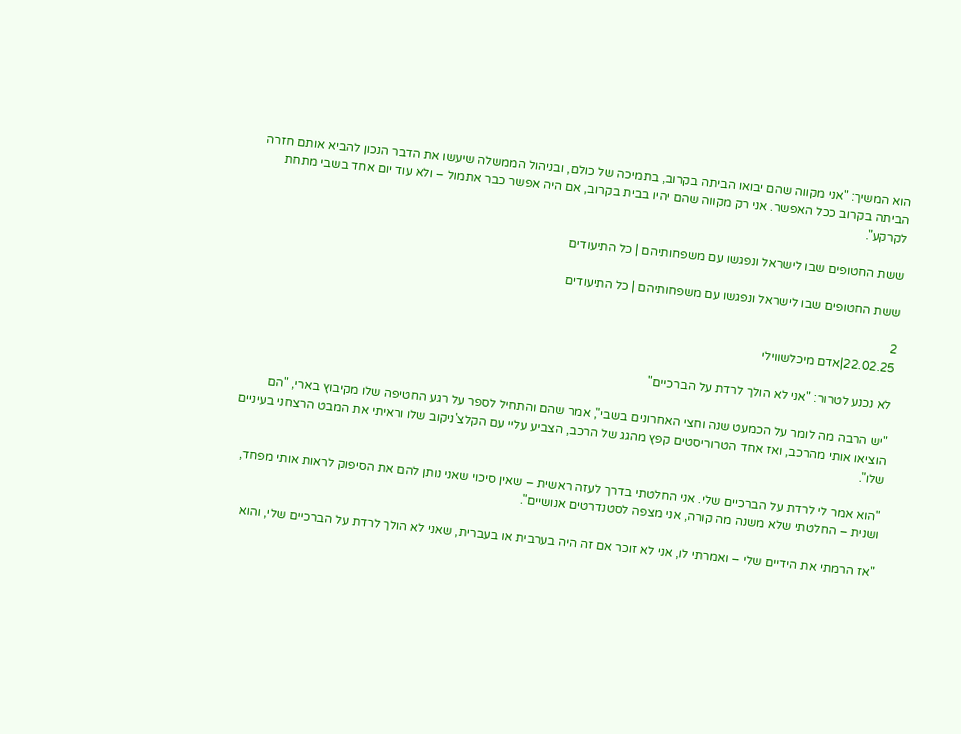הוא המשיך: "אני מקווה שהם יבואו הביתה בקרוב, בתמיכה של כולם, ובניהול הממשלה שיעשו את הדבר הנכון להביא אותם חזרה הביתה בקרוב ככל האפשר. אני רק מקווה שהם יהיו בבית בקרוב, אם היה אפשר כבר אתמול – ולא עוד יום אחד בשבי מתחת לקרקע".

ששת החטופים שבו לישראל ונפגשו עם משפחותיהם | כל התיעודים

ששת החטופים שבו לישראל ונפגשו עם משפחותיהם | כל התיעודים

2
22.02.25|אדם מיכלשווילי

לא נכנע לטרור: "אני לא הולך לרדת על הברכיים"

"יש הרבה מה לומר על הכמעט שנה וחצי האחרונים בשבי", אמר שהם והתחיל לספר על רגע החטיפה שלו מקיבוץ בארי, "הם הוציאו אותי מהרכב, ואז אחד הטרוריסטים קפץ מהגג של הרכב, הצביע עליי עם הקלצ'ניקוב שלו וראיתי את המבט הרצחני בעיניים שלו".

"הוא אמר לי לרדת על הברכיים שלי. אני החלטתי בדרך לעזה ראשית – שאין סיכוי שאני נותן להם את הסיפוק לראות אותי מפחד, ושנית – החלטתי שלא משנה מה קורה, אני מצפה לסטנדרטים אנושיים".

"אז הרמתי את הידיים שלי – ואמרתי לו, אני לא זוכר אם זה היה בערבית או בעברית, שאני לא הולך לרדת על הברכיים שלי, והוא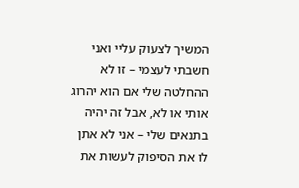המשיך לצעוק עליי ואני חשבתי לעצמי – זו לא ההחלטה שלי אם הוא יהרוג אותי או לא, אבל זה יהיה בתנאים שלי – אני לא אתן לו את הסיפוק לעשות את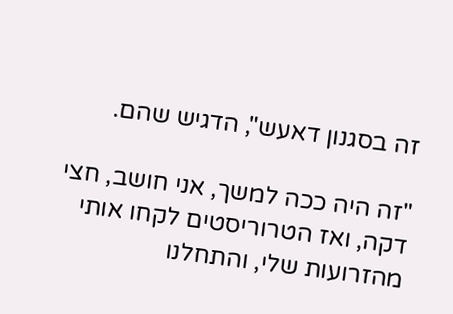זה בסגנון דאעש", הדגיש שהם.

"זה היה ככה למשך, אני חושב, חצי דקה, ואז הטרוריסטים לקחו אותי מהזרועות שלי, והתחלנו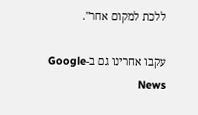ללכת למקום אחר".

עקבו אחרינו גם ב-Google News